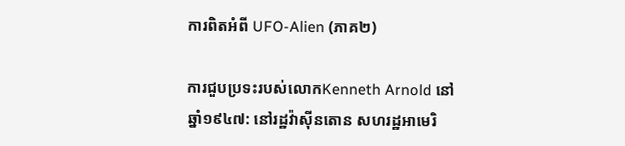ការពិតអំពី UFO-Alien (ភាគ២)

ការជួបប្រទះរបស់លោកKenneth Arnold នៅឆ្នាំ១៩៤៧: នៅរដ្ឋវ៉ាស៊ីនតោន សហរដ្ឋអាមេរិ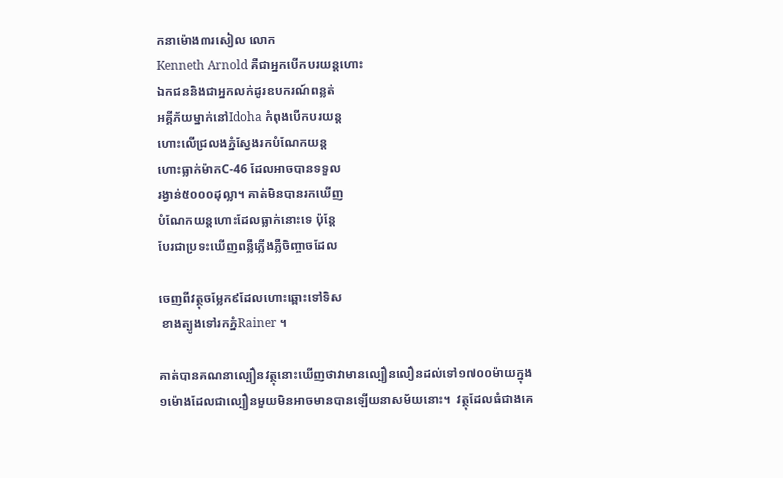កនាម៉ោង៣រសៀល លោក
Kenneth Arnold គឺជាអ្នកបើកបរយន្តហោះ
ឯកជននិងជាអ្នកលក់ដូរឧបករណ៍ពន្លត់
អគ្គីភ័យម្នាក់នៅIdoha កំពុងបើកបរយន្ត
ហោះលើជ្រលងភ្នំស្វែងរកបំណែកយន្ត
ហោះធ្លាក់ម៉ាកC-46 ដែលអាចបានទទួល
រង្វាន់៥០០០ដុល្លា។ គាត់មិនបានរកឃើញ
បំណែកយន្តហោះដែលធ្លាក់នោះទេ ប៉ុន្តែ
បែរជាប្រទះឃើញពន្លឺភ្លើងភ្លឺចិញ្ចាចដែល

ចេញពីវត្ថុចម្លែក៩ដែលហោះឆ្ពោះទៅទិស
 ខាងត្បូងទៅរកភ្នំRainer ។

គាត់បានគណនាល្បឿនវត្ថុនោះឃើញថាវាមានល្បឿនលឿនដល់ទៅ១៧០០ម៉ាយក្នុង១ម៉ោងដែលជាល្បឿនមួយមិនអាចមានបានឡើយនាសម័យនោះ។  វត្ថុដែលធំជាងគេ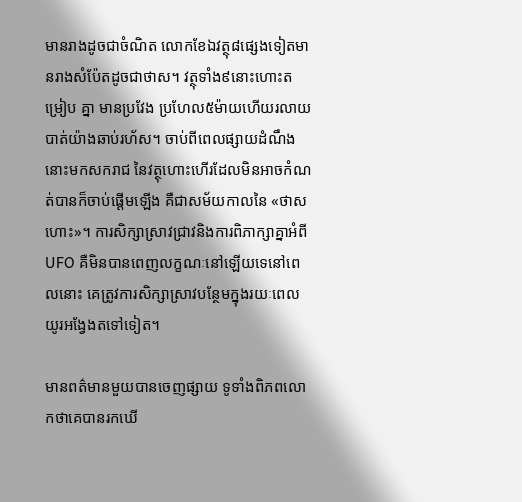មានរាងដូចជាចំណិត លោកខែឯវត្ថុ៨ផ្សេងទៀតមានរាងសំប៉ែតដូចជាថាស។ វត្ថុទាំង៩នោះហោះតម្រៀប គ្នា មានប្រវែង ប្រហែល៥ម៉ាយហើយរលាយបាត់យ៉ាងឆាប់រហ័ស។ ចាប់ពីពេលផ្សាយដំណឹងនោះមកសករាជ នៃវត្ថុហោះហើរដែលមិនអាចកំណត់បានក៏ចាប់ផ្តើមឡើង គឺជាសម័យកាលនៃ «ថាសហោះ»។ ការសិក្សាស្រាវជ្រាវនិងការពិភាក្សាគ្នាអំពីUFO គឺមិនបានពេញលក្ខណៈនៅឡើយទេនៅពេលនោះ គេត្រូវការសិក្សាស្រាវបន្ថែមក្នុងរយៈពេលយូរអង្វែងតទៅទៀត។

មានពត៌មានមួយបានចេញផ្សាយ ទូទាំងពិភពលោកថាគេបានរកឃើ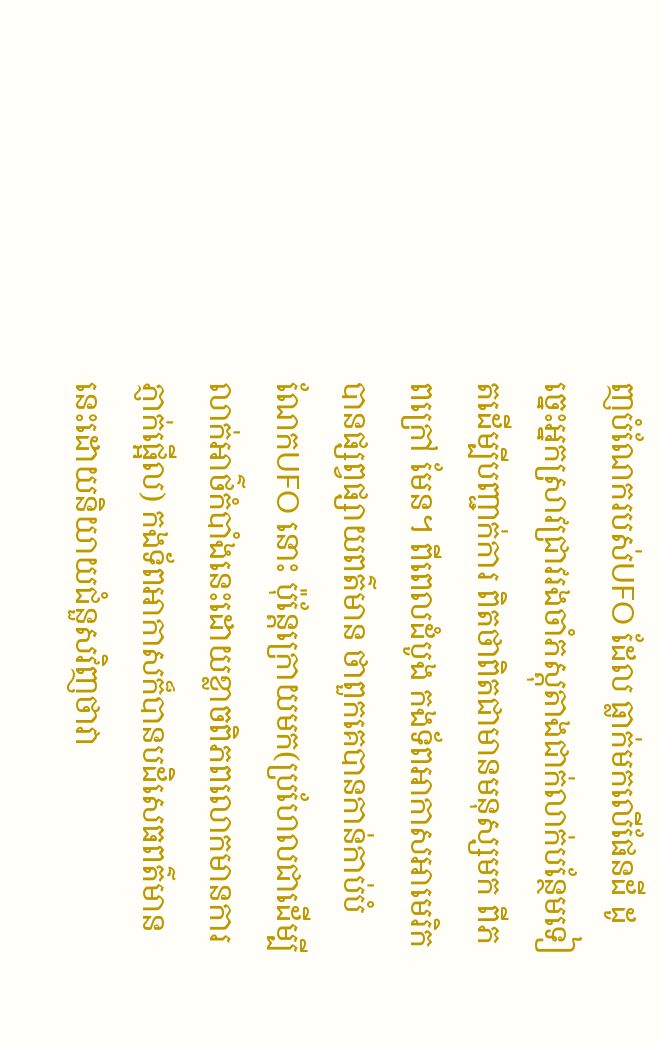ញបំណែករបស់UFO ដែល ធ្លាក់មកលើផែនដី ដូច្នេះអ្នកស្រាវជ្រាវរងចាំភស្តុតាងជាក់លាក់បន្ថែមទៀតដើម្បីបញ្ជាក់ការ ពិតថាពិតជាមានមនុស្សមក ពីភពក្រៅ មែន។ ពីពេលដំបូង កងទ័ពអាកាសអាមេរិកបានផ្សព្វផ្សាយពត៌មាន ថាពួកគេបានកាន់កាប់បំណែកUFO នោះ ប៉ុន្តែក្រោយមក(ប្រហែលជាដើម្បីលាក់អាថ៌កំបាំងនេះដោយខ្លាចពិភពលោកមានការភ្ញាក់ផ្អើល) កងទ័ពអាកាសក៏បានបដិសេធពត៌មាននេះដោយនិយាយជំនួសវិញថាវា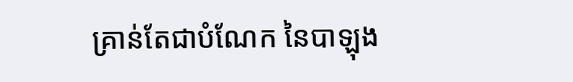គ្រាន់តែជាបំណែក នៃបាឡុង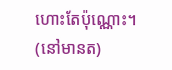ហោះតែប៉ុណ្ណោះ។ (នៅមានត)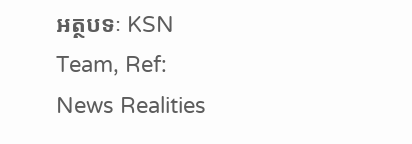អត្ថបទៈ KSN Team, Ref: News Realities